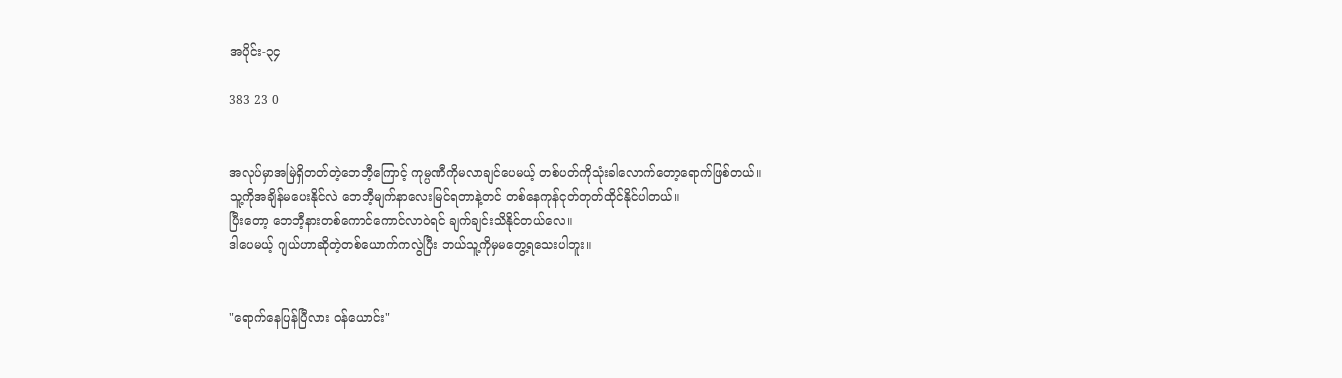အပိုင်း-၃၄

383 23 0


အလုပ်မှာအမြဲရှိတတ်တဲ့ဘေဘီ့ကြောင့် ကုမ္ပဏီကိုမလာချင်ပေမယ့် တစ်ပတ်ကိုသုံးခါလောက်တော့ရောက်ဖြစ်တယ်။
သူ့ကိုအချိန်မပေးနိုင်လဲ ဘေဘီ့မျက်နာလေးမြင်ရတာနဲ့တင် တစ်နေကုန်ငုတ်တုတ်ထိုင်နိုင်ပါတယ်။
ပြီးတော့ ဘေဘီ့နားတစ်ကောင်ကောင်လာဝဲရင် ချက်ချင်းသိနိုင်တယ်လေ။
ဒါပေမယ့် ဂျယ်ဟာဆိုတဲ့တစ်ယောက်ကလွဲပြီး ဘယ်သူ့ကိုမှမတွေ့ရသေးပါဘူး။


"ရောက်နေပြန်ပြီလား ဝန်ယောင်း"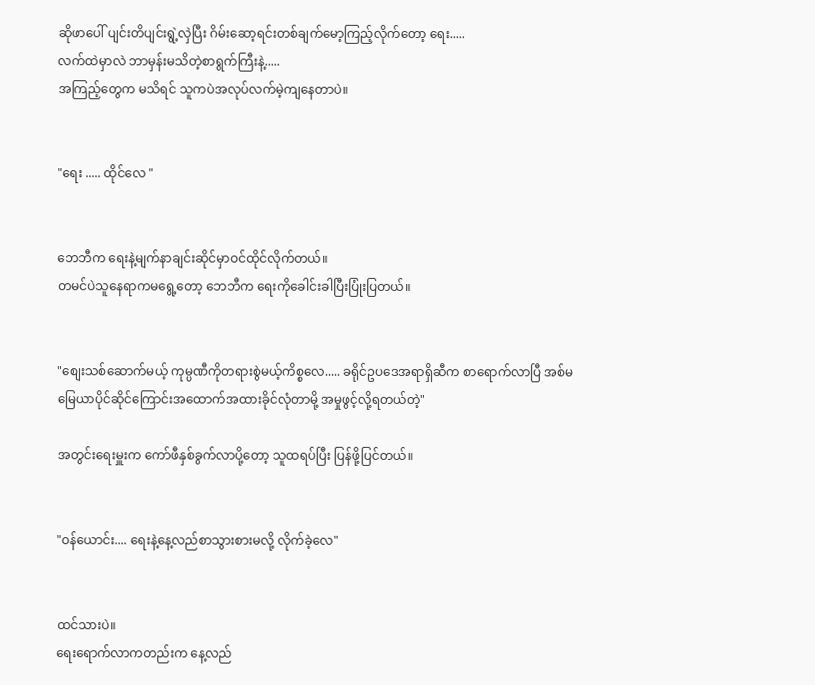ဆိုဖာပေါ် ပျင်းတိပျင်းရွဲ့လှဲပြီး ဂိမ်းဆော့ရင်းတစ်ချက်မော့ကြည့်လိုက်တော့ ရေး.....
လက်ထဲမှာလဲ ဘာမှန်းမသိတဲ့စာရွက်ကြီးနဲ့.....
အကြည့်တွေက မသိရင် သူကပဲအလုပ်လက်မဲ့ကျနေတာပဲ။


"ရေး ..... ထိုင်လေ "


ဘေဘီက ရေးနဲ့မျက်နာချင်းဆိုင်မှာဝင်ထိုင်လိုက်တယ်။
တမင်ပဲသူနေရာကမရွေ့တော့ ဘေဘီက ရေးကိုခေါင်းခါပြီးပြုံးပြတယ်။


"စျေးသစ်ဆောက်မယ့် ကုမ္ပဏီကိုတရားစွဲမယ့်ကိစ္စလေ..... ခရိုင်ဥပဒေအရာရှိဆီက စာရောက်လာပြီ အစ်မ
မြေယာပိုင်ဆိုင်ကြောင်းအထောက်အထားခိုင်လုံတာမို့ အမှုဖွင့်လို့ရတယ်တဲ့"

အတွင်းရေးမှူးက ကော်ဖီနှစ်ခွက်လာပို့တော့ သူထရပ်ပြီး ပြန်ဖို့ပြင်တယ်။


"ဝန်ယောင်း.... ရေးနဲ့နေ့လည်စာသွားစားမလို့ လိုက်ခဲ့လေ"


ထင်သားပဲ။
ရေးရောက်လာကတည်းက နေ့လည်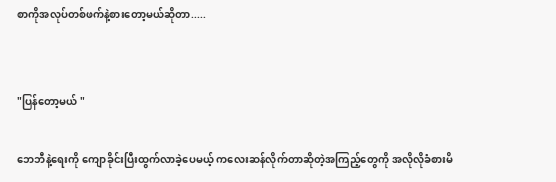စာကိုအလုပ်တစ်ဖက်နဲ့စားတော့မယ်ဆိုတာ.....


"ပြန်တော့မယ် "

ဘေဘီနဲ့ရေးကို ကျောခိုင်းပြီးထွက်လာခဲ့ပေမယ့် ကလေးဆန်လိုက်တာဆိုတဲ့အကြည့်တွေကို အလိုလိုခံစားမိ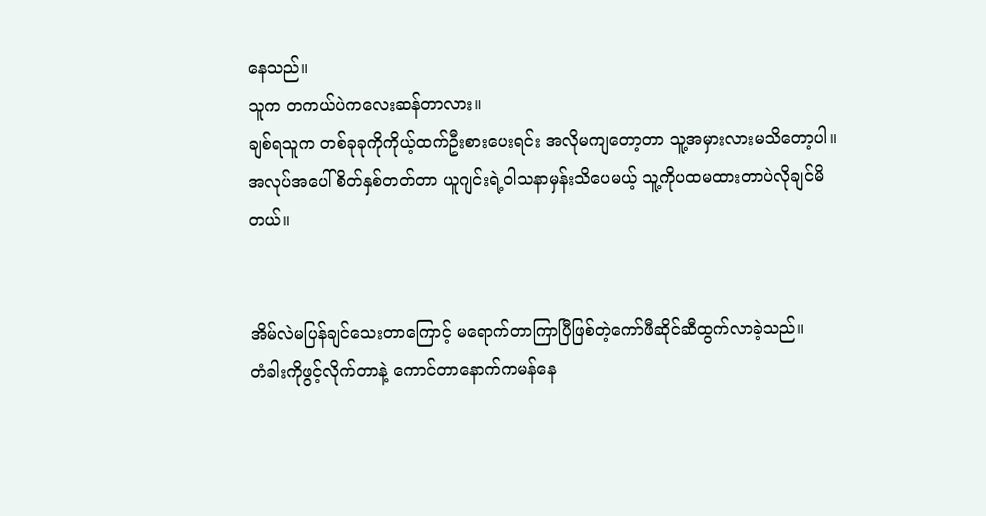နေသည်။
သူက တကယ်ပဲကလေးဆန်တာလား။
ချစ်ရသူက တစ်ခုခုကိုကိုယ့်ထက်ဦးစားပေးရင်း အလိုမကျတော့တာ သူ့အမှားလားမသိတော့ပါ။
အလုပ်အပေါ်စိတ်နှစ်တတ်တာ ယူဂျင်းရဲ့ဝါသနာမှန်းသိပေမယ့် သူ့ကိုပထမထားတာပဲလိုချင်မိတယ်။


အိမ်လဲမပြန်ချင်သေးတာကြောင့် မရောက်တာကြာပြီဖြစ်တဲ့ကော်ဖီဆိုင်ဆီထွက်လာခဲ့သည်။
တံခါးကိုဖွင့်လိုက်တာနဲ့ ကောင်တာနောက်ကမန်နေ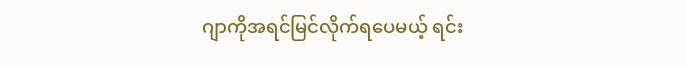ဂျာကိုအရင်မြင်လိုက်ရပေမယ့် ရင်း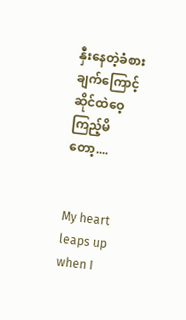နှီးနေတဲ့ခံစားချက်ကြောင့် ဆိုင်ထဲဝေ့ကြည့်မိတော့....


My heart leaps up when I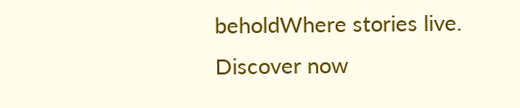beholdWhere stories live. Discover now